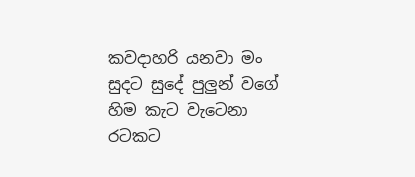කවදාහරි යනවා මං
සුදට සුදේ පුලුන් වගේ
හිම කැට වැටෙනා රටකට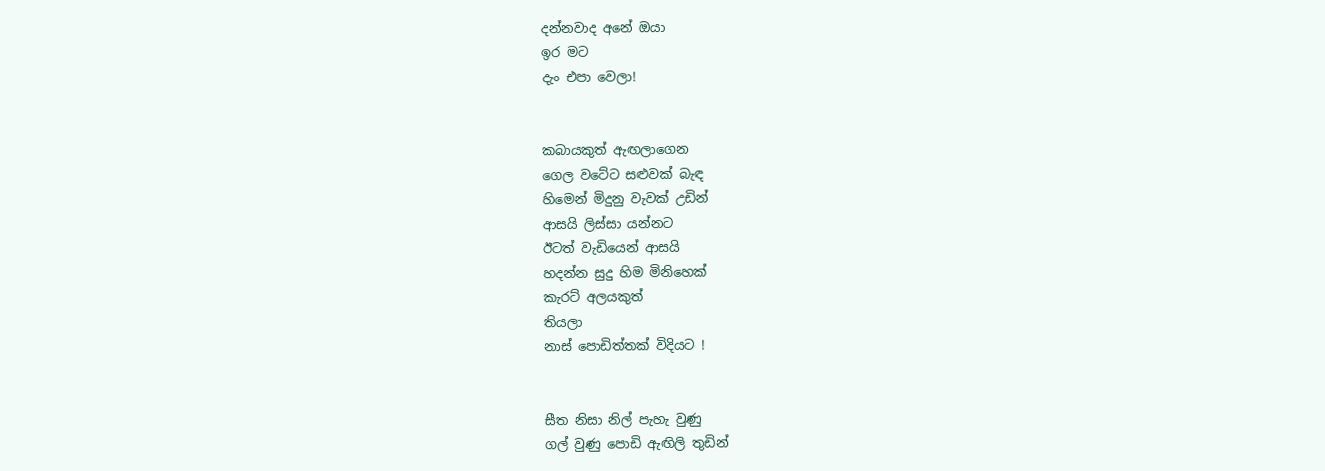දන්නවාද අනේ ඔයා
ඉර මට
දැං එපා වෙලා!


කබායකුත් ඇඟලාගෙන
ගෙල වටේට සළුවක් බැඳ
හිමෙන් මිදුනු වැවක් උඩින්
ආසයි ලිස්සා යන්නට
ඊටත් වැඩියෙන් ආසයි
හදන්න සුදු හිම මිනිහෙක්
කැරට් අලයකුත්
තියලා
නාස් පොඩිත්තක් විදියට !


සීත නිසා නිල් පැහැ වුණු
ගල් වුණු පොඩි ඇඟිලි තුඩින්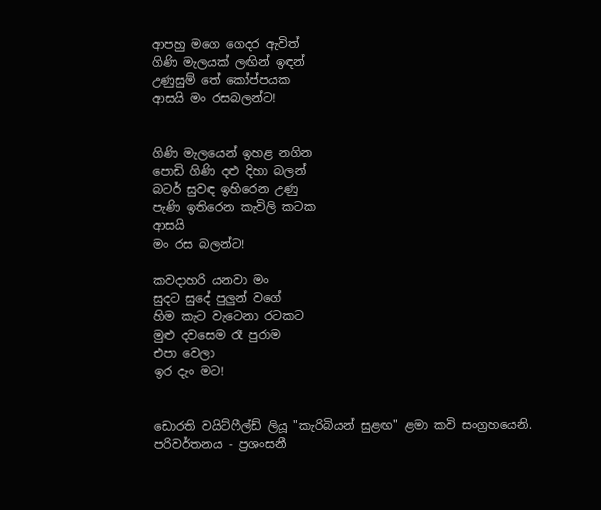ආපහු මගෙ ගෙදර ඇවිත්
ගිණි මැලයක් ලඟින් ඉඳන්
උණුසුම් තේ කෝප්පයක
ආසයි මං රසබලන්ට!


ගිණි මැලයෙන් ඉහළ නගින
පොඩි ගිණි දළු දිහා බලන්
බටර් සුවඳ ඉහිරෙන උණු
පැණි ඉතිරෙන කැවිලි කටක
ආසයි
මං රස බලන්ට!

කවදාහරි යනවා මං
සුදට සුදේ පුලුන් වගේ
හිම කැට වැටෙනා රටකට
මුළු දවසෙම රෑ පුරාම
එපා වෙලා
ඉර දැං මට!


ඩොරති වයිට්ෆීල්ඩ් ලියූ "කැරිබියන් සුළඟ" ළමා කවි සංග්‍රහයෙනි.
පරිවර්තනය - ප්‍රශංසනී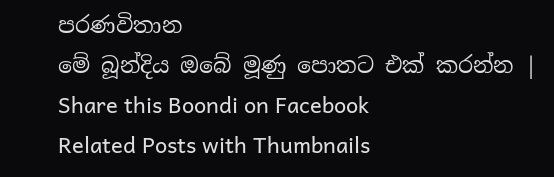පරණවිතාන
මේ බූන්දිය ඔබේ මූණු පොතට එක් කරන්න | Share this Boondi on Facebook
Related Posts with Thumbnails